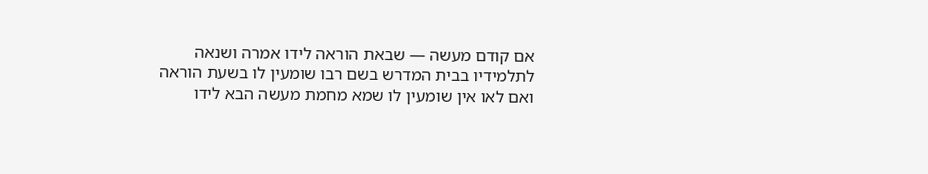אם קודם מעשה — שבאת הוראה לידו אמרה ושנאה לתלמידיו בבית המדרש בשם רבו שומעין לו בשעת הוראה ואם לאו אין שומעין לו שמא מחמת מעשה הבא לידו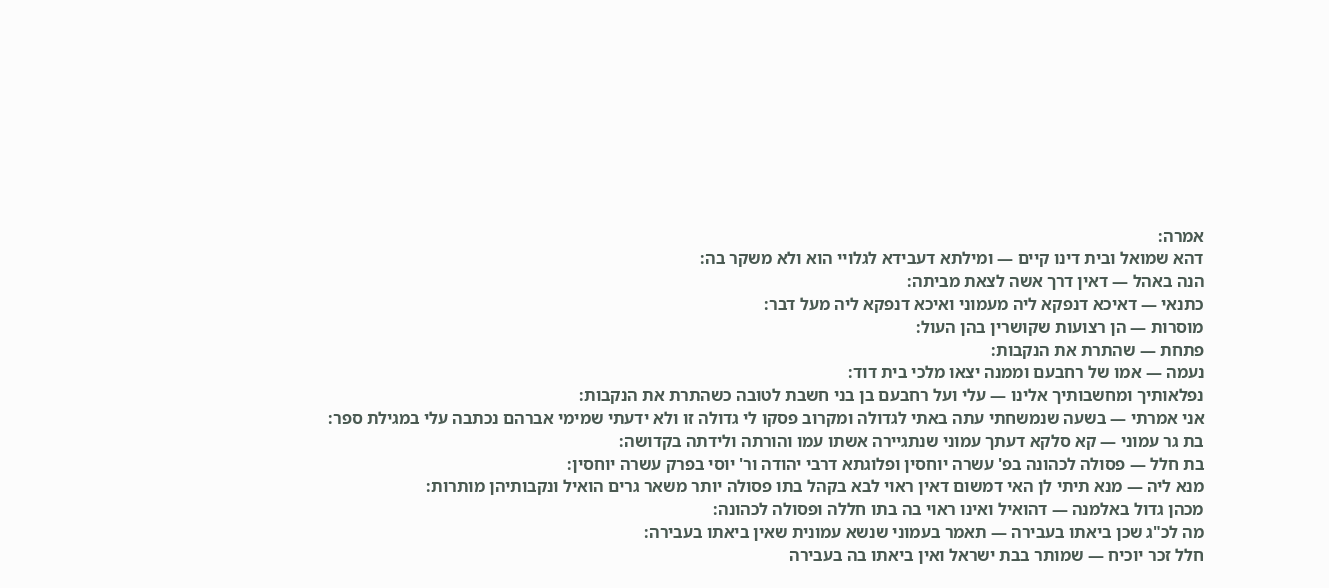אמרה:
דהא שמואל ובית דינו קיים — ומילתא דעבידא לגלויי הוא ולא משקר בה:
הנה באהל — דאין דרך אשה לצאת מביתה:
כתנאי — דאיכא דנפקא ליה מעמוני ואיכא דנפקא ליה מעל דבר:
מוסרות — הן רצועות שקושרין בהן העול:
פתחת — שהתרת את הנקבות:
נעמה — אמו של רחבעם וממנה יצאו מלכי בית דוד:
נפלאותיך ומחשבותיך אלינו — עלי ועל רחבעם בן בני חשבת לטובה כשהתרת את הנקבות:
אני אמרתי — בשעה שנמשחתי עתה באתי לגדולה ומקרוב פסקו לי גדולה זו ולא ידעתי שמימי אברהם נכתבה עלי במגילת ספר:
בת גר עמוני — קא סלקא דעתך עמוני שנתגיירה אשתו עמו והורתה ולידתה בקדושה:
בת חלל — פסולה לכהונה בפ' עשרה יוחסין ופלוגתא דרבי יהודה ור' יוסי בפרק עשרה יוחסין:
מנא ליה — מנא תיתי לן האי דמשום דאין ראוי לבא בקהל בתו פסולה יותר משאר גרים הואיל ונקבותיהן מותרות:
מכהן גדול באלמנה — דהואיל ואינו ראוי בה בתו חללה ופסולה לכהונה:
מה לכ"ג שכן ביאתו בעבירה — תאמר בעמוני שנשא עמונית שאין ביאתו בעבירה:
חלל זכר יוכיח — שמותר בבת ישראל ואין ביאתו בה בעבירה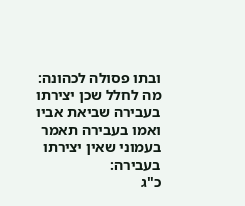ובתו פסולה לכהונה:
מה לחלל שכן יצירתו בעבירה שביאת אביו ואמו בעבירה תאמר בעמוני שאין יצירתו בעבירה:
כ"ג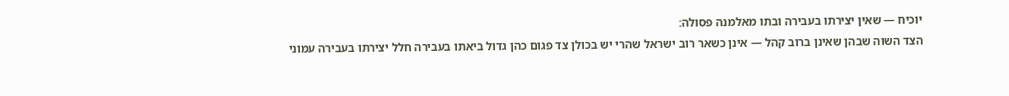יוכיח — שאין יצירתו בעבירה ובתו מאלמנה פסולה:
הצד השוה שבהן שאינן ברוב קהל — אינן כשאר רוב ישראל שהרי יש בכולן צד פגום כהן גדול ביאתו בעבירה חלל יצירתו בעבירה עמוני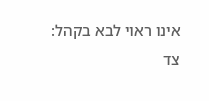אינו ראוי לבא בקהל:
צד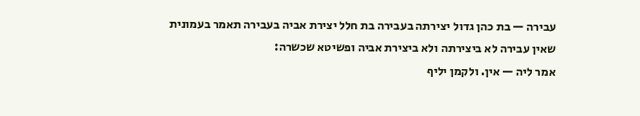עבירה — בת כהן גדול יצירתה בעבירה בת חלל יצירת אביה בעבירה תאמר בעמונית שאין עבירה לא ביצירתה ולא ביצירת אביה ופשיטא שכשרה:
אמר ליה — אין. ולקמן יליף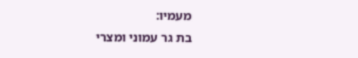מעמיו:
בת גר עמוני ומצרי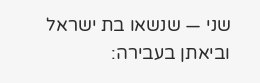שני — שנשאו בת ישראל וביאתן בעבירה: